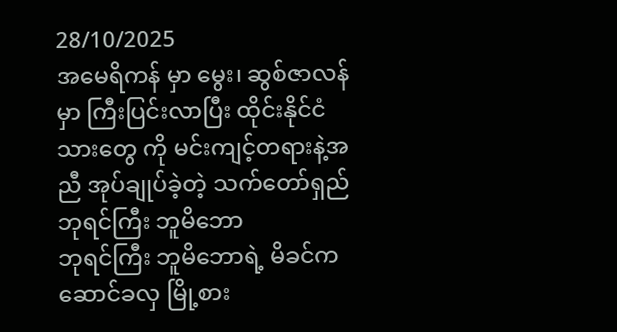28/10/2025
အမေရိကန် မှာ မွေး၊ ဆွစ်ဇာလန် မှာ ကြီးပြင်းလာပြီး ထိုင်းနိုင်ငံသားတွေ ကို မင်းကျင့်တရားနဲ့အညီ အုပ်ချုပ်ခဲ့တဲ့ သက်တော်ရှည် ဘုရင်ကြီး ဘူမိဘော
ဘုရင်ကြီး ဘူမိဘောရဲ့ မိခင်က ဆောင်ခလှ မြို့စား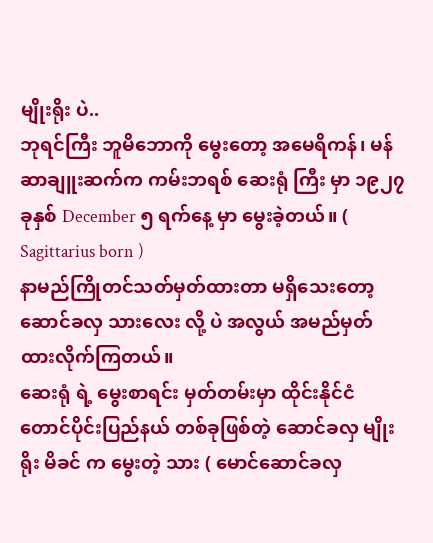မျိုးရိုး ပဲ..
ဘုရင်ကြီး ဘူမိဘောကို မွေးတော့ အမေရိကန်၊ မန်ဆာချူးဆက်က ကမ်းဘရစ် ဆေးရုံ ကြီး မှာ ၁၉၂၇ ခုနှစ် December ၅ ရက်နေ့ မှာ မွေးခဲ့တယ်။ ( Sagittarius born )
နာမည်ကြိုတင်သတ်မှတ်ထားတာ မရှိသေးတော့ ဆောင်ခလှ သားလေး လို့ ပဲ အလွယ် အမည်မှတ်ထားလိုက်ကြတယ်။
ဆေးရုံ ရဲ့ မွေးစာရင်း မှတ်တမ်းမှာ ထိုင်းနိုင်ငံ တောင်ပိုင်းပြည်နယ် တစ်ခုဖြစ်တဲ့ ဆောင်ခလှ မျိုးရိုး မိခင် က မွေးတဲ့ သား ( မောင်ဆောင်ခလှ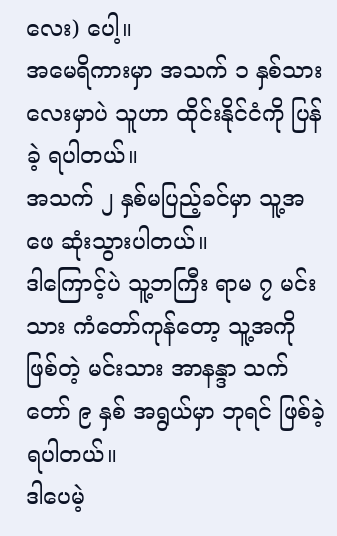လေး) ပေါ့။
အမေရိကားမှာ အသက် ၁ နှစ်သားလေးမှာပဲ သူဟာ ထိုင်းနိုင်ငံကို ပြန်ခဲ့ ရပါတယ်။
အသက် ၂ နှစ်မပြည့်ခင်မှာ သူ့အဖေ ဆုံးသွားပါတယ်။
ဒါကြောင့်ပဲ သူ့ဘကြီး ရာမ ၇ မင်းသား ကံတော်ကုန်တော့ သူ့အကို ဖြစ်တဲ့ မင်းသား အာနန္ဒာ သက်တော် ၉ နှစ် အရွယ်မှာ ဘုရင် ဖြစ်ခဲ့ရပါတယ်။
ဒါပေမဲ့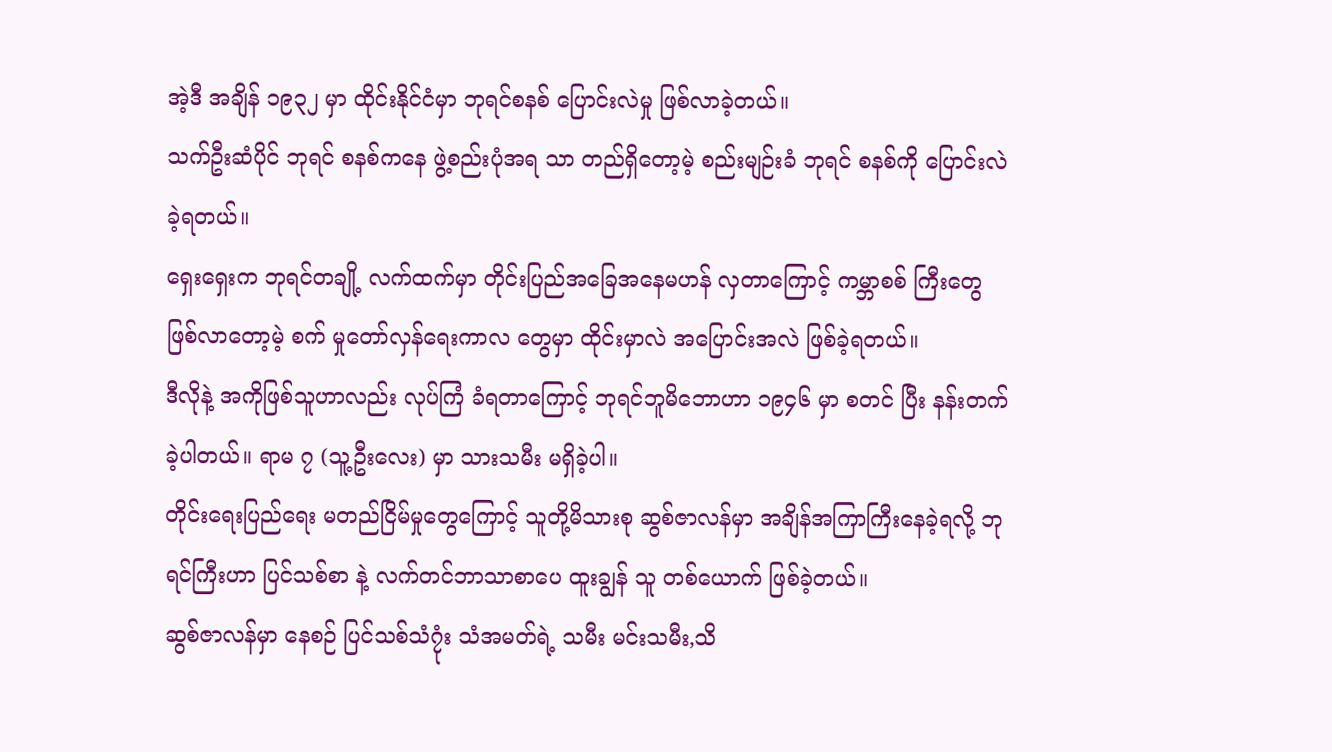အဲ့ဒီ အချိန် ၁၉၃၂ မှာ ထိုင်းနိုင်ငံမှာ ဘုရင်စနစ် ပြောင်းလဲမှု ဖြစ်လာခဲ့တယ်။
သက်ဦးဆံပိုင် ဘုရင် စနစ်ကနေ ဖွဲ့စည်းပုံအရ သာ တည်ရှိတော့မဲ့ စည်းမျဉ်းခံ ဘုရင် စနစ်ကို ပြောင်းလဲ ခဲ့ရတယ်။
ရှေးရှေးက ဘုရင်တချို့ လက်ထက်မှာ တိုင်းပြည်အခြေအနေမဟန် လှတာကြောင့် ကမ္ဘာစစ် ကြီးတွေ ဖြစ်လာတော့မဲ့ စက် မှုတော်လှန်ရေးကာလ တွေမှာ ထိုင်းမှာလဲ အပြောင်းအလဲ ဖြစ်ခဲ့ရတယ်။
ဒီလိုနဲ့ အကိုဖြစ်သူဟာလည်း လုပ်ကြံ ခံရတာကြောင့် ဘုရင်ဘူမိဘောဟာ ၁၉၄၆ မှာ စတင် ပြီး နန်းတက်ခဲ့ပါတယ်။ ရာမ ၇ (သူ့ဦးလေး) မှာ သားသမီး မရှိခဲ့ပါ။
တိုင်းရေးပြည်ရေး မတည်ငြိမ်မှုတွေကြောင့် သူတို့မိသားစု ဆွစ်ဇာလန်မှာ အချိန်အကြာကြီးနေခဲ့ရလို့ ဘုရင်ကြီးဟာ ပြင်သစ်စာ နဲ့ လက်တင်ဘာသာစာပေ ထူးချွန် သူ တစ်ယောက် ဖြစ်ခဲ့တယ်။
ဆွစ်ဇာလန်မှာ နေစဉ် ပြင်သစ်သံ၇ုံး သံအမတ်ရဲ့ သမီး မင်းသမီး,သိ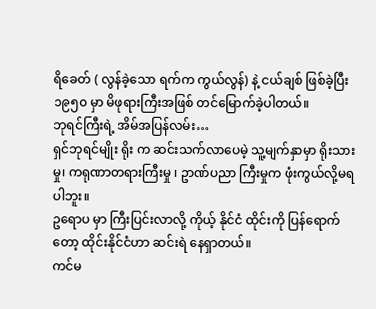ရိခေတ် ( လွန်ခဲ့သော ရက်က ကွယ်လွန်) နဲ့ ငယ်ချစ် ဖြစ်ခဲ့ပြီး ၁၉၅၀ မှာ မိဖုရားကြီးအဖြစ် တင်မြောက်ခဲ့ပါတယ်။
ဘုရင်ကြီးရဲ့ အိမ်အပြန်လမ်း…
ရှင်ဘုရင်မျိုး ရိုး က ဆင်းသက်လာပေမဲ့ သူ့မျက်နှာမှာ ရိုးသားမှု၊ ကရုဏာတရားကြီးမှု ၊ ဥာဏ်ပညာ ကြီးမှုက ဖုံးကွယ်လို့မရပါဘူး။
ဥရောပ မှာ ကြီးပြင်းလာလို့ ကိုယ့် နိုင်ငံ ထိုင်းကို ပြန်ရောက်တော့ ထိုင်းနိုင်ငံဟာ ဆင်းရဲ နေရှာတယ်။
ကင်မ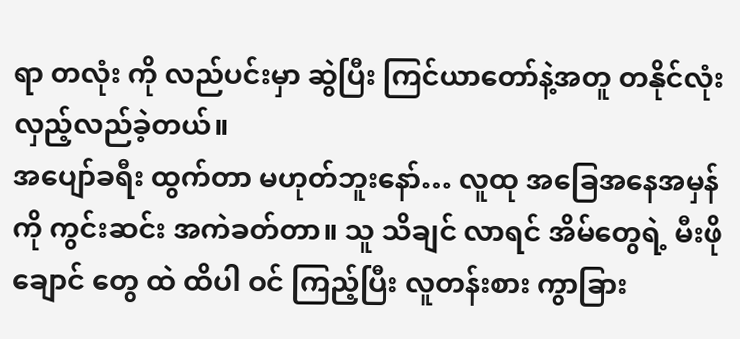ရာ တလုံး ကို လည်ပင်းမှာ ဆွဲပြီး ကြင်ယာတော်နဲ့အတူ တနိုင်လုံး လှည့်လည်ခဲ့တယ်။
အပျော်ခရီး ထွက်တာ မဟုတ်ဘူးနော်… လူထု အခြေအနေအမှန်ကို ကွင်းဆင်း အကဲခတ်တာ။ သူ သိချင် လာရင် အိမ်တွေရဲ့ မီးဖိုချောင် တွေ ထဲ ထိပါ ဝင် ကြည့်ပြီး လူတန်းစား ကွာခြား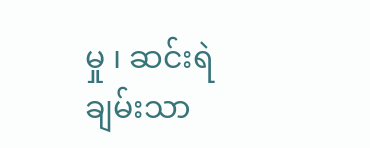မှု ၊ ဆင်းရဲ ချမ်းသာ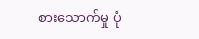စားသောက်မှု ပုံ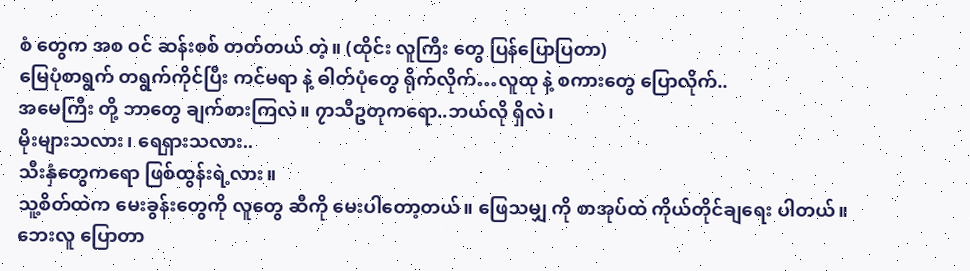စံ တွေက အစ ဝင် ဆန်းစစ် တတ်တယ် တဲ့။ (ထိုင်း လူကြီး တွေ ပြန်ပြောပြတာ)
မြေပုံစာရွက် တရွက်ကိုင်ပြီး ကင်မရာ နဲ့ ဓါတ်ပုံတွေ ရိုက်လိုက်…လူထု နဲ့ စကားတွေ ပြောလိုက်..
အမေကြီး တို့ ဘာတွေ ချက်စားကြလဲ။ ၇ာသီဥတုကရော..ဘယ်လို ရှိလဲ၊
မိုးများသလား၊ ရေရှားသလား..
သီးနှံတွေကရော ဖြစ်ထွန်းရဲ့လား။
သူ့စိတ်ထဲက မေးခွန်းတွေကို လူတွေ ဆီကို မေးပါတော့တယ်။ ဖြေသမျှ ကို စာအုပ်ထဲ ကိုယ်တိုင်ချရေး ပါတယ်။ ဘေးလူ ပြောတာ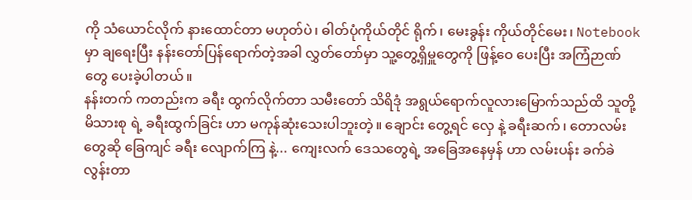ကို သံယောင်လိုက် နားထောင်တာ မဟုတ်ပဲ၊ ဓါတ်ပုံကိုယ်တိုင် ရိုက်၊ မေးခွန်း ကိုယ်တိုင်မေး၊ Notebook မှာ ချရေးပြီး နန်းတော်ပြန်ရောက်တဲ့အခါ လွှတ်တော်မှာ သူ့တွေ့ရှိမှူတွေကို ဖြန့်ဝေ ပေးပြီး အကြံဉာဏ်တွေ ပေးခဲ့ပါတယ်။
နန်းတက် ကတည်းက ခရီး ထွက်လိုက်တာ သမီးတော် သိရိဒုံ အရွယ်ရောက်လူလားမြောက်သည်ထိ သူတို့မိသားစု ရဲ့ ခရီးထွက်ခြင်း ဟာ မကုန်ဆုံးသေးပါဘူးတဲ့။ ချောင်း တွေ့ရင် လှေ နဲ့ ခရီးဆက်၊ တောလမ်းတွေဆို ခြေကျင် ခရီး လျောက်ကြ နဲ့... ကျေးလက် ဒေသတွေရဲ့ အခြေအနေမှန် ဟာ လမ်းပန်း ခက်ခဲ လွန်းတာ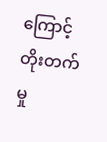ကြောင့် တိုးတက်မှု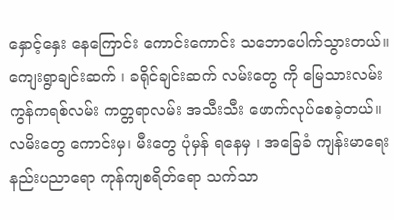နှောင့်နှေး နေကြောင်း ကောင်းကောင်း သဘောပေါက်သွားတယ်။ ကျေးရွာချင်းဆက် ၊ ခရိုင်ချင်းဆက် လမ်းတွေ ကို မြေသားလမ်း ကွန်ကရစ်လမ်း ကတ္တရာလမ်း အသီးသီး ဖောက်လုပ်စေခဲ့တယ်။
လမိးတွေ ကောင်းမှ၊ မီးတွေ ပုံမှန် ရနေမှ ၊ အခြေခံ ကျန်းမာရေး နည်းပညာရော ကုန်ကျစရိတ်ရော သက်သာ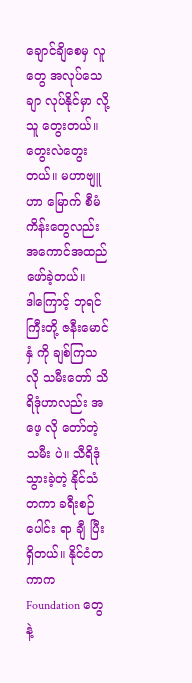ချောင်ချိစေမှ လူတွေ အလုပ်သေချာ လုပ်နိုင်မှာ လို့ သူ တွေးတယ်။ တွေးလဲတွေးတယ်။ မဟာဗျူဟာ မြောက် စီမံကိန်းတွေလည်း အကောင်အထည် ဖော်ခဲ့တယ်။
ဒါကြောင့် ဘုရင်ကြီးတို့ ဇနီးမောင်နှံ ကို ချစ်ကြသလို သမီးတော် သိရိဒုံဟာလည်း အဖေ့ လို တော်တဲ့ သမီး ပဲ။ သီရိဒုံ သွားခဲ့တဲ့ နိုင်သံတကာ ခရီးစဉ်ပေါင်း ရာ ချီ ပြီး ရှိတယ်။ နိုင်ငံတကာက Foundation တွေနဲ့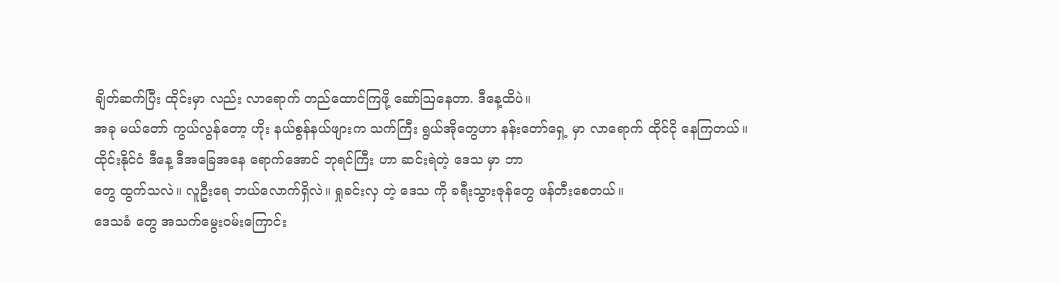ချိတ်ဆက်ပြီး ထိုင်းမှာ လည်း လာရောက် တည်ထောင်ကြဖို့ ဆော်ဩနေတာ. ဒီနေ့ထိပဲ။
အခု မယ်တော် ကွယ်လွန်တော့ ဟိုး နယ်စွန်နယ်ဖျားက သက်ကြီး ရွယ်အိုတွေဟာ နန်းတော်ရှေ့ မှာ လာရောက် ထိုင်ငို နေကြတယ်။
ထိုင်းနိုင်ငံ ဒီနေ့ ဒီအခြေအနေ ရောက်အောင် ဘုရင်ကြီး ဟာ ဆင်းရဲတဲ့ ဒေသ မှာ ဘာ
တွေ ထွက်သလဲ။ လူဦးရေ ဘယ်လောက်ရှိလဲ။ ရှုခင်းလှ တဲ့ ဒေသ ကို ခရီးသွားဇုန်တွေ ဖန်တီးစေတယ်။
ဒေသခံ တွေ အသက်မွေးဝမ်းကြောင်း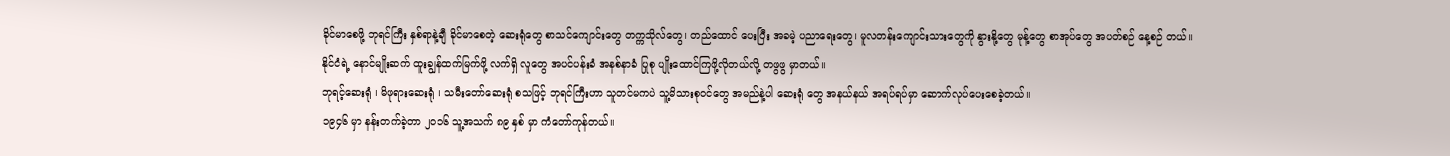ခိုင်မာစေဖို့ ဘုရင်ကြီး နှစ်ရာနဲ့ချီ ခိုင်မာစေတဲ့ ဆေးရုံတွေ စာသင်ကျောင်းတွေ တက္ကသိုလ်တွေ၊ တည်ထောင် ပေးပြီး အခမဲ့ ပညာရေးတွေ၊ မူလတန်းကျောင်းသားတွေကို နွားနို့တွေ မုန့်တွေ စာအုပ်တွေ အပတ်စဉ် နေ့စဉ် တယ်။
နိုင်ငံရဲ့ နောင်မျိုးဆက် ထူးချွန်ထက်မြက်ဖို့ လက်ရှိ လူတွေ အပင်ပန်းခံ အနစ်နာခံ ပြုစု ပျိုးထောင်ကြဖို့လိုတယ်လို့ တဖွဖွ မှာတယ်။
ဘုရင့်ဆေးရုံ ၊ မိဖုရားဆေးရုံ ၊ သမီးတော်ဆေးရုံ စသဖြင့် ဘုရင်ကြီးဟာ သူတင်မကပဲ သူ့မိသားစုဝင်တွေ အမည်နဲ့ပါ ဆေးရုံ တွေ အနယ်နယ် အရပ်ရပ်မှာ ဆောက်လုပ်ပေးစေခဲ့တယ်။
၁၉၄၆ မှာ နန်းတက်ခဲ့တာ ၂၀၁၆ သူ့အသက် ၈၉ နှစ် မှာ ကံတော်ကုန်တယ်။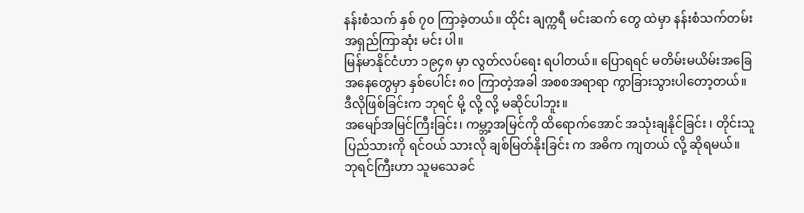နန်းစံသက် နှစ် ၇၀ ကြာခဲ့တယ်။ ထိုင်း ချက္ကရီ မင်းဆက် တွေ ထဲမှာ နန်းစံသက်တမ်း အရှည်ကြာဆုံး မင်း ပါ။
မြန်မာနိုင်ငံဟာ ၁၉၄၈ မှာ လွတ်လပ်ရေး ရပါတယ်။ ပြောရရင် မတိမ်းမယိမ်းအခြေအနေတွေမှာ နှစ်ပေါင်း ၈၀ ကြာတဲ့အခါ အစစအရာရာ ကွာခြားသွားပါတော့တယ်။
ဒီလိုဖြစ်ခြင်းက ဘုရင် မို့ လို့ လို့ မဆိုင်ပါဘူး။
အမျော်အမြင်ကြီးခြင်း၊ ကမ္ဘာ့အမြင်ကို ထိရောက်အောင် အသုံးချနိုင်ခြင်း ၊ တိုင်းသူပြည်သားကို ရင်ဝယ် သားလို ချစ်မြတ်နိုးခြင်း က အဓိက ကျတယ် လို့ ဆိုရမယ်။
ဘုရင်ကြီးဟာ သူမသေခင်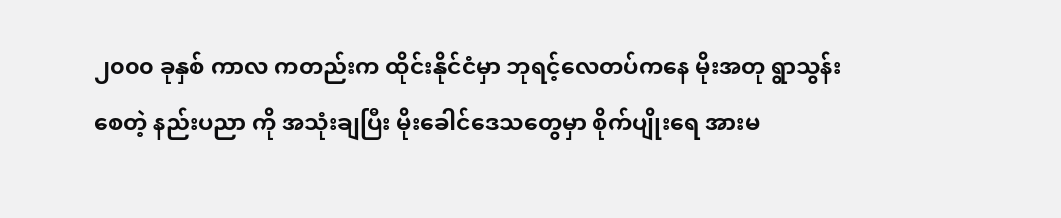၂၀၀၀ ခုနှစ် ကာလ ကတည်းက ထိုင်းနိုင်ငံမှာ ဘုရင့်လေတပ်ကနေ မိုးအတု ရွာသွန်းစေတဲ့ နည်းပညာ ကို အသုံးချပြီး မိုးခေါင်ဒေသတွေမှာ စိုက်ပျိုးရေ အားမ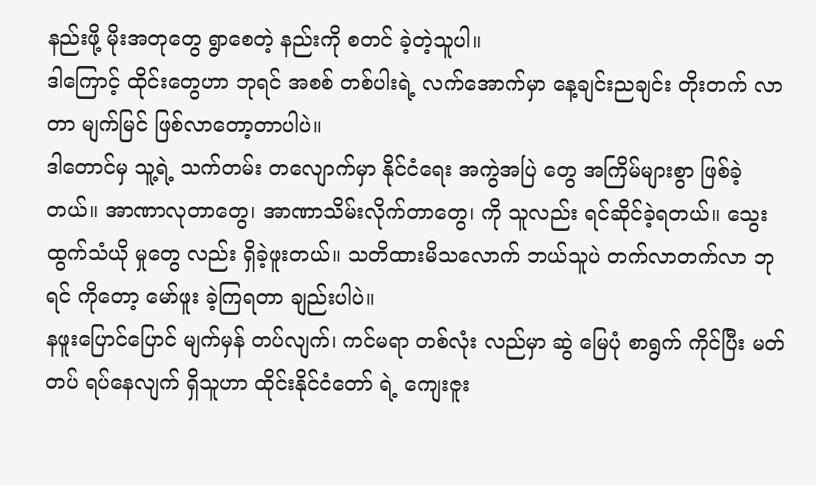နည်းဖို့ မိုးအတုတွေ ရွာစေတဲ့ နည်းကို စတင် ခဲ့တဲ့သူပါ။
ဒါကြောင့် ထိုင်းတွေဟာ ဘုရင် အစစ် တစ်ပါးရဲ့ လက်အောက်မှာ နေ့ချင်းညချင်း တိုးတက် လာတာ မျက်မြင် ဖြစ်လာတော့တာပါပဲ။
ဒါတောင်မှ သူ့ရဲ့ သက်တမ်း တလျောက်မှာ နိုင်ငံရေး အကွဲအပြဲ တွေ အကြိမ်များစွာ ဖြစ်ခဲ့တယ်။ အာဏာလုတာတွေ၊ အာဏာသိမ်းလိုက်တာတွေ၊ ကို သူလည်း ရင်ဆိုင်ခဲ့ရတယ်။ သွေးထွက်သံယို မှုတွေ လည်း ရှိခဲ့ဖူးတယ်။ သတိထားမိသလောက် ဘယ်သူပဲ တက်လာတက်လာ ဘုရင် ကိုတော့ မော်ဖူး ခဲ့ကြရတာ ချည်းပါပဲ။
နဖူးပြောင်ပြောင် မျက်မှန် တပ်လျက်၊ ကင်မရာ တစ်လုံး လည်မှာ ဆွဲ မြေပုံ စာရွက် ကိုင်ပြီး မတ်တပ် ရပ်နေလျက် ရှိသူဟာ ထိုင်းနိုင်ငံတော် ရဲ့ ကျေးဇူး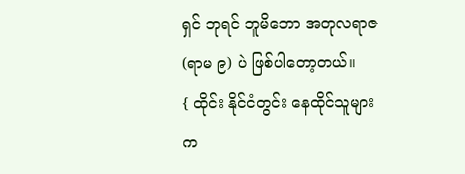ရှင် ဘုရင် ဘူမိဘော အတုလရာဇ (ရာမ ၉) ပဲ ဖြစ်ပါတော့တယ်။
{ ထိုင်း နိုင်ငံတွင်း နေထိုင်သူများ က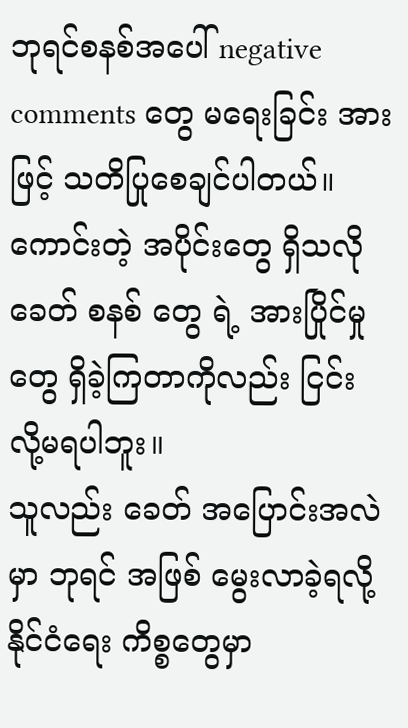ဘုရင်စနစ်အပေါ် negative comments တွေ မရေးခြင်း အားဖြင့် သတိပြုစေချင်ပါတယ်။ ကောင်းတဲ့ အပိုင်းတွေ ရှိသလို ခေတ် စနစ် တွေ ရဲ့ အားပြိုင်မှု တွေ ရှိခဲ့ကြတာကိုလည်း ငြင်း လို့မရပါဘူး။
သူလည်း ခေတ် အပြောင်းအလဲ မှာ ဘုရင် အဖြစ် မွေးလာခဲ့ရလို့ နိုင်ငံရေး ကိစ္စတွေမှာ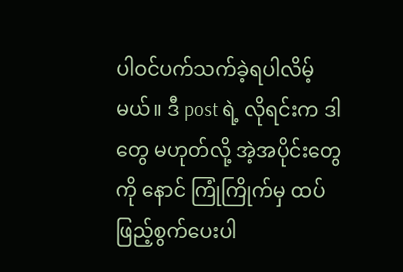ပါဝင်ပက်သက်ခဲ့ရပါလိမ့်မယ်။ ဒီ post ရဲ့ လိုရင်းက ဒါတွေ မဟုတ်လို့ အဲ့အပိုင်းတွေကို နောင် ကြုံကြိုက်မှ ထပ် ဖြည့်စွက်ပေးပါ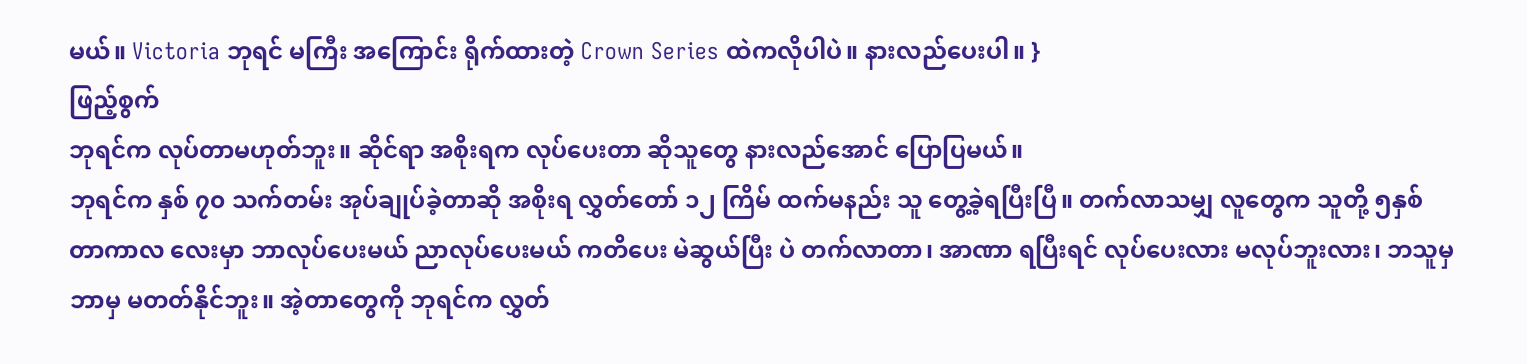မယ်။ Victoria ဘုရင် မကြီး အကြောင်း ရိုက်ထားတဲ့ Crown Series ထဲကလိုပါပဲ။ နားလည်ပေးပါ။ }
ဖြည့်စွက်
ဘုရင်က လုပ်တာမဟုတ်ဘူး။ ဆိုင်ရာ အစိုးရက လုပ်ပေးတာ ဆိုသူတွေ နားလည်အောင် ပြောပြမယ်။
ဘုရင်က နှစ် ၇၀ သက်တမ်း အုပ်ချုပ်ခဲ့တာဆို အစိုးရ လွှတ်တော် ၁၂ ကြိမ် ထက်မနည်း သူ တွေ့ခဲ့ရပြီးပြီ။ တက်လာသမျှ လူတွေက သူတို့ ၅နှစ်တာကာလ လေးမှာ ဘာလုပ်ပေးမယ် ညာလုပ်ပေးမယ် ကတိပေး မဲဆွယ်ပြီး ပဲ တက်လာတာ၊ အာဏာ ရပြီးရင် လုပ်ပေးလား မလုပ်ဘူးလား၊ ဘသူမှ ဘာမှ မတတ်နိုင်ဘူး။ အဲ့တာတွေကို ဘုရင်က လွှတ်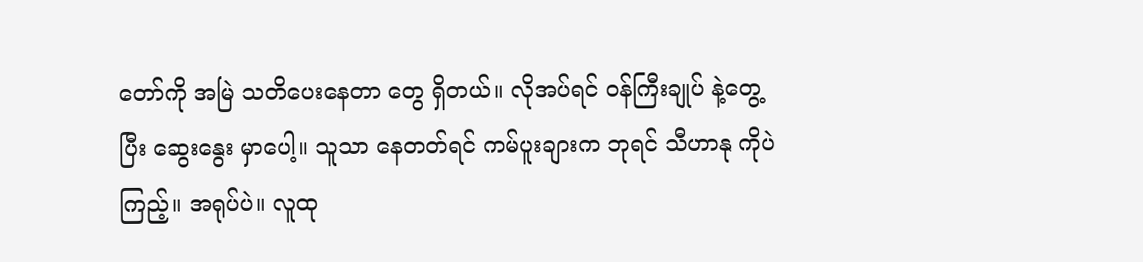တော်ကို အမြဲ သတိပေးနေတာ တွေ ရှိတယ်။ လိုအပ်ရင် ဝန်ကြီးချုပ် နဲ့တွေ့ပြီး ဆွေးနွေး မှာပေါ့။ သူသာ နေတတ်ရင် ကမ်ပူးချားက ဘုရင် သီဟာနု ကိုပဲ ကြည့်။ အရုပ်ပဲ။ လူထု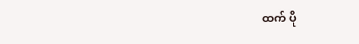ထက် ပို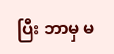ပြီး ဘာမှ မ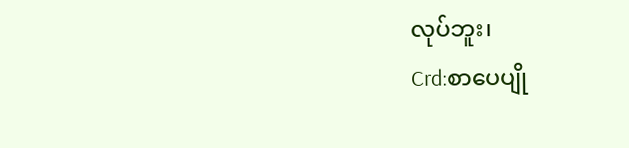လုပ်ဘူး၊
Crd:စာပေပျို